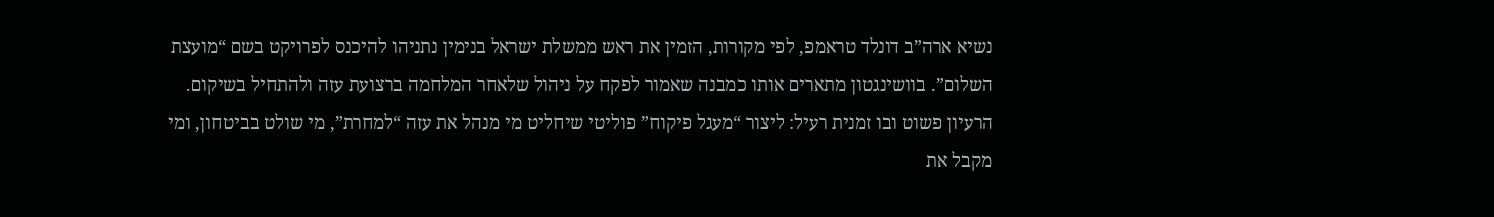נשיא ארה”ב דונלד טראמפ, לפי מקורות, הזמין את ראש ממשלת ישראל בנימין נתניהו להיכנס לפרויקט בשם “מועצת השלום”. בוושינגטון מתארים אותו כמבנה שאמור לפקח על ניהול שלאחר המלחמה ברצועת עזה ולהתחיל בשיקום.
הרעיון פשוט ובו זמנית רעיל: ליצור “מעגל פיקוח” פוליטי שיחליט מי מנהל את עזה “למחרת”, מי שולט בביטחון, ומי מקבל את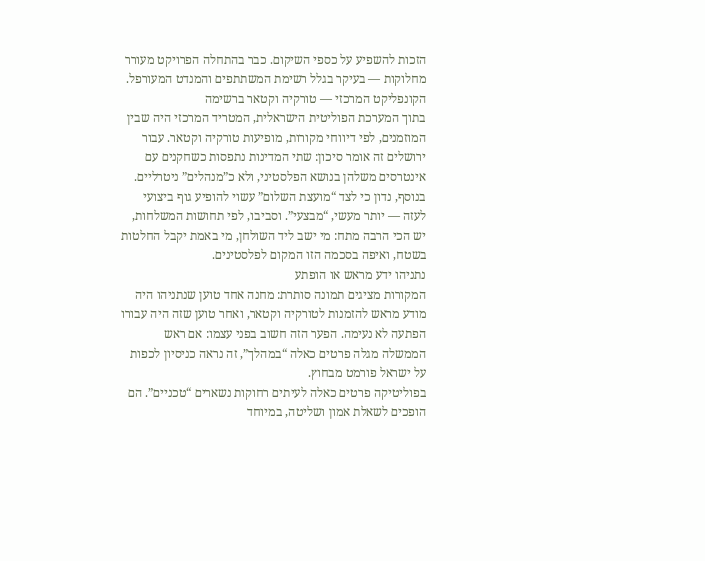הזכות להשפיע על כספי השיקום. כבר בהתחלה הפרויקט מעורר מחלוקות — בעיקר בגלל רשימת המשתתפים והמנדט המעורפל.
הקונפליקט המרכזי — טורקיה וקטאר ברשימה
בתוך המערכת הפוליטית הישראלית, המטריד המרכזי היה שבין המוזמנים, לפי דיווחי מקורות, מופיעות טורקיה וקטאר. עבור ירושלים זה אומר סיכון: שתי המדינות נתפסות כשחקנים עם אינטרסים משלהן בנושא הפלסטיני, ולא כ”מנהלים” ניטרליים.
בנוסף, נדון כי לצד “מועצת השלום” עשוי להופיע גוף ביצועי לעזה — יותר מעשי, “מבצעי”. וסביבו, לפי תחושות המשלחות, יש הכי הרבה מתח: מי ישב ליד השולחן, מי באמת יקבל החלטות בשטח, ואיפה בסכמה הזו המקום לפלסטינים.
נתניהו ידע מראש או הופתע
המקורות מציגים תמונה סותרת: מחנה אחד טוען שנתניהו היה מודע מראש להזמנות לטורקיה וקטאר, ואחר טוען שזה היה עבורו הפתעה לא נעימה. הפער הזה חשוב בפני עצמו: אם ראש הממשלה מגלה פרטים כאלה “במהלך”, זה נראה כניסיון לכפות על ישראל פורמט מבחוץ.
בפוליטיקה פרטים כאלה לעיתים רחוקות נשארים “טכניים”. הם הופכים לשאלת אמון ושליטה, במיוחד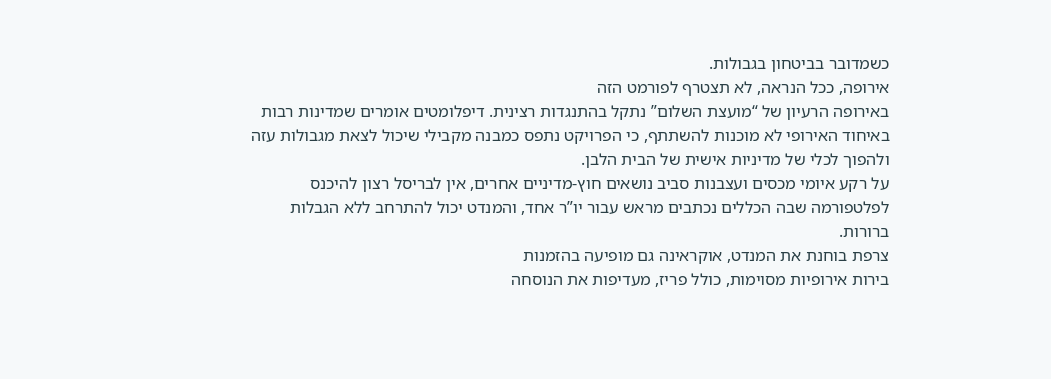כשמדובר בביטחון בגבולות.
אירופה, ככל הנראה, לא תצטרף לפורמט הזה
באירופה הרעיון של “מועצת השלום” נתקל בהתנגדות רצינית. דיפלומטים אומרים שמדינות רבות באיחוד האירופי לא מוכנות להשתתף, כי הפרויקט נתפס כמבנה מקבילי שיכול לצאת מגבולות עזה ולהפוך לכלי של מדיניות אישית של הבית הלבן.
על רקע איומי מכסים ועצבנות סביב נושאים חוץ-מדיניים אחרים, אין לבריסל רצון להיכנס לפלטפורמה שבה הכללים נכתבים מראש עבור יו”ר אחד, והמנדט יכול להתרחב ללא הגבלות ברורות.
צרפת בוחנת את המנדט, אוקראינה גם מופיעה בהזמנות
בירות אירופיות מסוימות, כולל פריז, מעדיפות את הנוסחה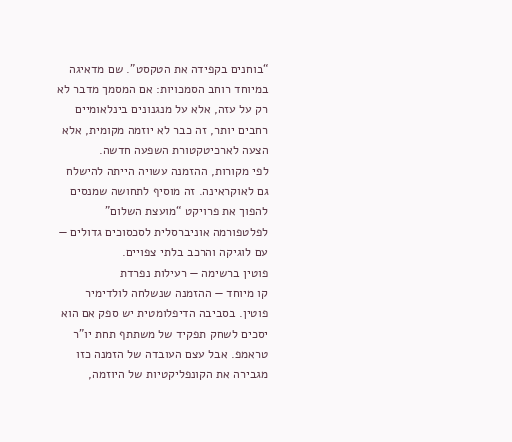“בוחנים בקפידה את הטקסט”. שם מדאיגה במיוחד רוחב הסמכויות: אם המסמך מדבר לא רק על עזה, אלא על מנגנונים בינלאומיים רחבים יותר, זה כבר לא יוזמה מקומית, אלא הצעה לארכיטקטורת השפעה חדשה.
לפי מקורות, ההזמנה עשויה הייתה להישלח גם לאוקראינה. זה מוסיף לתחושה שמנסים להפוך את פרויקט “מועצת השלום” לפלטפורמה אוניברסלית לסכסוכים גדולים — עם לוגיקה והרכב בלתי צפויים.
פוטין ברשימה — רעילות נפרדת
קו מיוחד — ההזמנה שנשלחה לולדימיר פוטין. בסביבה הדיפלומטית יש ספק אם הוא יסכים לשחק תפקיד של משתתף תחת יו”ר טראמפ. אבל עצם העובדה של הזמנה כזו מגבירה את הקונפליקטיות של היוזמה,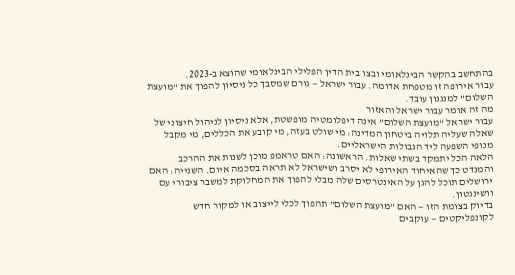בהתחשב בהקשר הבינלאומי ובצו בית הדין הפלילי הבינלאומי שהוצא ב-2023.
עבור אירופה זו מטפחת אדומה. עבור ישראל — גורם שמסבך כל ניסיון להפוך את “מועצת השלום” למנגנון עובד.
מה זה אומר עבור ישראל והאזור
עבור ישראל “מועצת השלום” אינה דיפלומטיה מופשטת, אלא ניסיון לניהול חיצוני של שאלה שעליה תלויה ביטחון המדינה: מי שולט בעזה, מי קובע את הכללים, מי מקבל מנופי השפעה ליד הגבולות הישראליים.
הלאה הכל יתמקד בשתי שאלות. הראשונה: האם טראמפ מוכן לשנות את ההרכב והמנדט כך שהאיחוד האירופי לא יסרב ושישראל לא תראה בסכמה איום. השנייה: האם ירושלים תוכל להגן על האינטרסים שלה מבלי להפוך את המחלוקת למשבר ציבורי עם וושינגטון.
בדיוק בצומת הזו — האם “מועצת השלום” תהפוך לכלי לייצוב או למקור חדש לקונפליקטים — עוקבים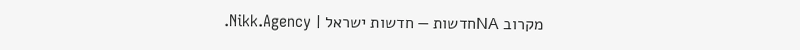מקרוב NAחדשות — חדשות ישראל | Nikk.Agency.